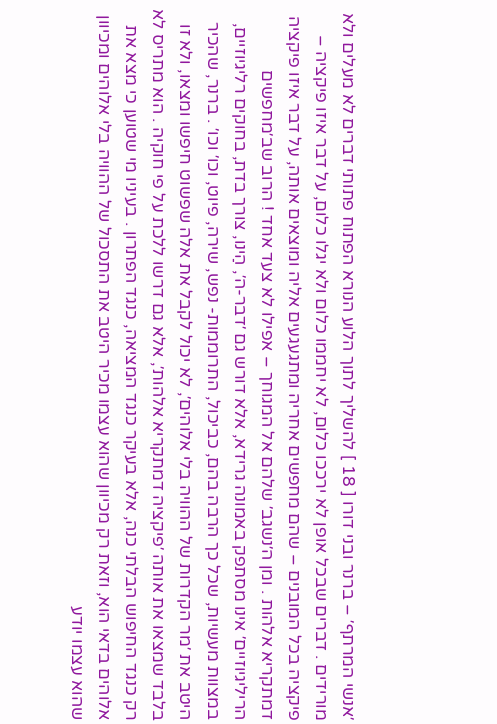׳אנשי המרתף׳ – ברנר ובני דורו [ 18 ] להשליך לתוך הלוע הנורא הפתוח פתותי דברים לא מעלים ולא מורידים . דברים שבכל אופן לא ירככו כלום, לא יחממו כלום ולא יגלו כלום, על דבר איזו פיקציה – פיקציה בכל המובנים – שהם מחפשים אחריה ומתגעגעים אליה ומוצאים אותה, על דבר איזו פיקציה דמתקריא אלהות . ומן ה׳נשגב׳ שלהם אל המגוחך – אפילו לא צעד אחד ! הרוב שב׳מחפשים הריליגיוזיים׳ אינו מסתפק באמונה גרידא, אלא דורש גם ׳דבר-ה׳, הַינו, צורך בדת, בחוקים רליגיוזיים, במצוות מעשיות, שכל כך הרבה בהם, כביכול, התרוממות- נפש, שירה, פיוט, וכו׳ וכו׳ . ברנר, שהכיר היטב את ׳מר הקדרות של ההוויה בלי אלוהים׳, לא יכול לקבל את אלה שפשוט חיפשו ומצאו, ולא זו בלבד שמצאו את אותה ׳פיקציה דמתקריא אלהות׳, אלא גם דרשו ללכת על פי חוקיה . הוא מתריס לא רק כנגד החיפוש הבלתי כנה, אלא בעיקר כנגד המציאה, כנגד הפתרון . בעיניו מי שטוען כי מצא את אלוהים בדאי הוא, וזאת רק מכיוון שהוא עצמו מכיר היטב את התסכול של ההוויה בלי אלוהים ומכיוון שהוא עצמו יודע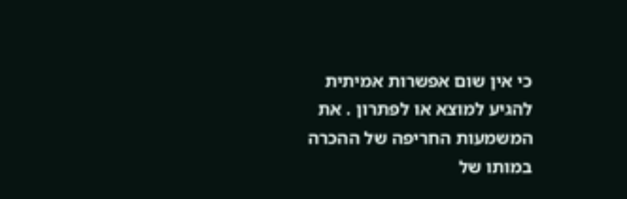כי אין שום אפשרות אמיתית להגיע למוצא או לפתרון . את המשמעות החריפה של ההכרה במותו של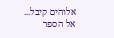אלוהים קיבל...
אל הספר